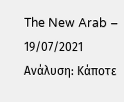The New Arab – 19/07/2021
Ανάλυση: Κάποτε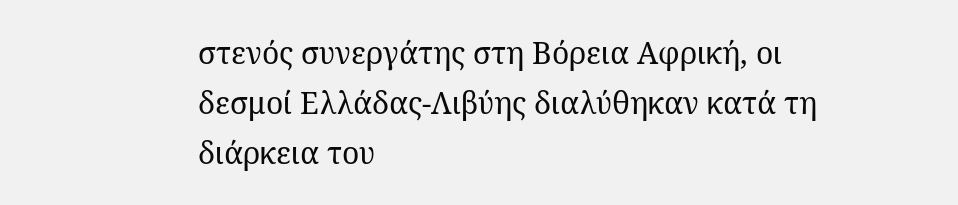στενός συνεργάτης στη Βόρεια Αφρική, οι δεσμοί Ελλάδας-Λιβύης διαλύθηκαν κατά τη διάρκεια του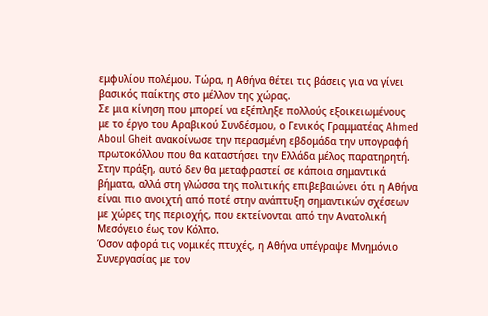εμφυλίου πολέμου. Τώρα, η Αθήνα θέτει τις βάσεις για να γίνει βασικός παίκτης στο μέλλον της χώρας.
Σε μια κίνηση που μπορεί να εξέπληξε πολλούς εξοικειωμένους με το έργο του Αραβικού Συνδέσμου, ο Γενικός Γραμματέας Ahmed Aboul Gheit ανακοίνωσε την περασμένη εβδομάδα την υπογραφή πρωτοκόλλου που θα καταστήσει την Ελλάδα μέλος παρατηρητή. Στην πράξη, αυτό δεν θα μεταφραστεί σε κάποια σημαντικά βήματα, αλλά στη γλώσσα της πολιτικής επιβεβαιώνει ότι η Αθήνα είναι πιο ανοιχτή από ποτέ στην ανάπτυξη σημαντικών σχέσεων με χώρες της περιοχής, που εκτείνονται από την Ανατολική Μεσόγειο έως τον Κόλπο.
Όσον αφορά τις νομικές πτυχές, η Αθήνα υπέγραψε Μνημόνιο Συνεργασίας με τον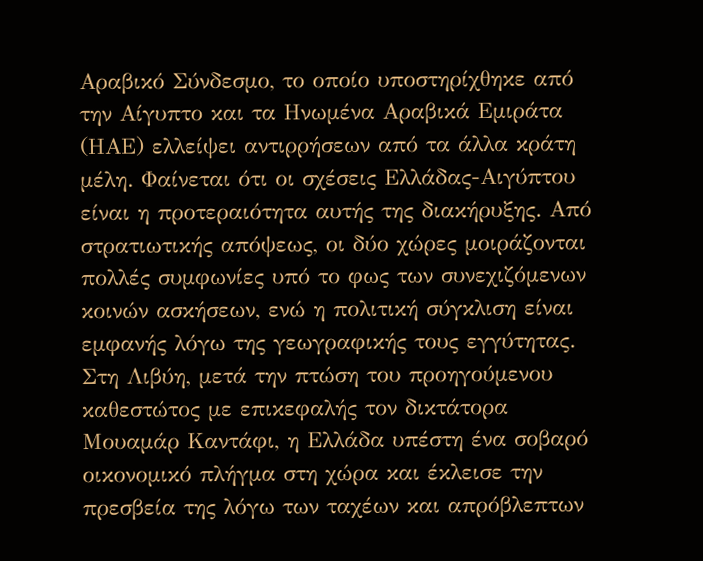Αραβικό Σύνδεσμο, το οποίο υποστηρίχθηκε από την Αίγυπτο και τα Ηνωμένα Αραβικά Εμιράτα (ΗΑΕ) ελλείψει αντιρρήσεων από τα άλλα κράτη μέλη. Φαίνεται ότι οι σχέσεις Ελλάδας-Αιγύπτου είναι η προτεραιότητα αυτής της διακήρυξης. Από στρατιωτικής απόψεως, οι δύο χώρες μοιράζονται πολλές συμφωνίες υπό το φως των συνεχιζόμενων κοινών ασκήσεων, ενώ η πολιτική σύγκλιση είναι εμφανής λόγω της γεωγραφικής τους εγγύτητας.
Στη Λιβύη, μετά την πτώση του προηγούμενου καθεστώτος με επικεφαλής τον δικτάτορα Μουαμάρ Καντάφι, η Ελλάδα υπέστη ένα σοβαρό οικονομικό πλήγμα στη χώρα και έκλεισε την πρεσβεία της λόγω των ταχέων και απρόβλεπτων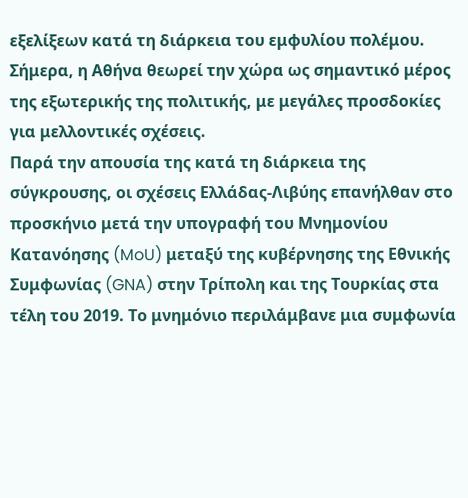εξελίξεων κατά τη διάρκεια του εμφυλίου πολέμου. Σήμερα, η Αθήνα θεωρεί την χώρα ως σημαντικό μέρος της εξωτερικής της πολιτικής, με μεγάλες προσδοκίες για μελλοντικές σχέσεις.
Παρά την απουσία της κατά τη διάρκεια της σύγκρουσης, οι σχέσεις Ελλάδας-Λιβύης επανήλθαν στο προσκήνιο μετά την υπογραφή του Μνημονίου Κατανόησης (MoU) μεταξύ της κυβέρνησης της Εθνικής Συμφωνίας (GNA) στην Τρίπολη και της Τουρκίας στα τέλη του 2019. Το μνημόνιο περιλάμβανε μια συμφωνία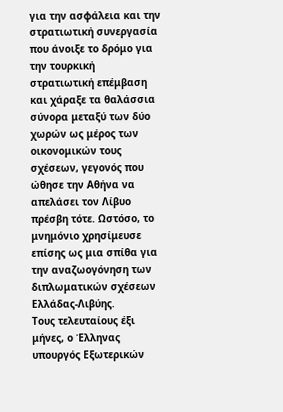για την ασφάλεια και την στρατιωτική συνεργασία που άνοιξε το δρόμο για την τουρκική στρατιωτική επέμβαση και χάραξε τα θαλάσσια σύνορα μεταξύ των δύο χωρών ως μέρος των οικονομικών τους σχέσεων, γεγονός που ώθησε την Αθήνα να απελάσει τον Λίβυο πρέσβη τότε. Ωστόσο, το μνημόνιο χρησίμευσε επίσης ως μια σπίθα για την αναζωογόνηση των διπλωματικών σχέσεων Ελλάδας-Λιβύης.
Τους τελευταίους έξι μήνες, ο Έλληνας υπουργός Εξωτερικών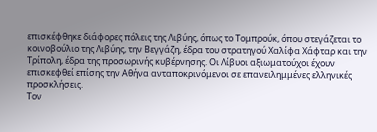επισκέφθηκε διάφορες πόλεις της Λιβύης, όπως το Τομπρούκ, όπου στεγάζεται το κοινοβούλιο της Λιβύης, την Βεγγάζη, έδρα του στρατηγού Χαλίφα Χάφταρ και την Τρίπολη, έδρα της προσωρινής κυβέρνησης. Οι Λίβυοι αξιωματούχοι έχουν επισκεφθεί επίσης την Αθήνα ανταποκρινόμενοι σε επανειλημμένες ελληνικές προσκλήσεις.
Τον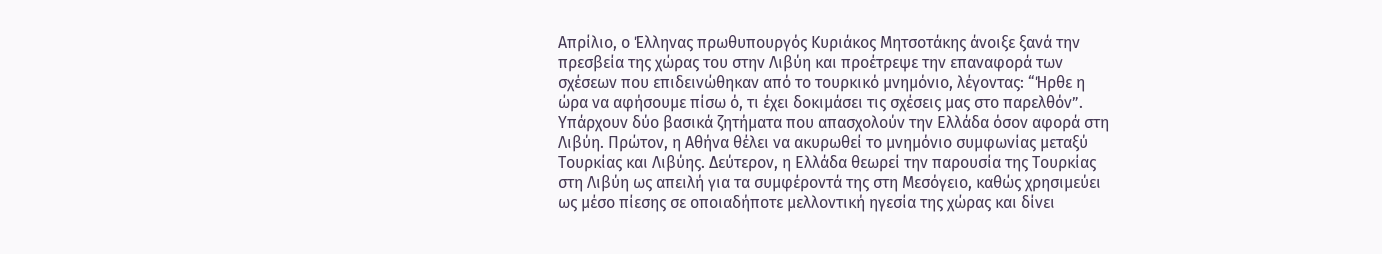Απρίλιο, ο Έλληνας πρωθυπουργός Κυριάκος Μητσοτάκης άνοιξε ξανά την πρεσβεία της χώρας του στην Λιβύη και προέτρεψε την επαναφορά των σχέσεων που επιδεινώθηκαν από το τουρκικό μνημόνιο, λέγοντας: “Ήρθε η ώρα να αφήσουμε πίσω ό, τι έχει δοκιμάσει τις σχέσεις μας στο παρελθόν”.
Υπάρχουν δύο βασικά ζητήματα που απασχολούν την Ελλάδα όσον αφορά στη Λιβύη. Πρώτον, η Αθήνα θέλει να ακυρωθεί το μνημόνιο συμφωνίας μεταξύ Τουρκίας και Λιβύης. Δεύτερον, η Ελλάδα θεωρεί την παρουσία της Τουρκίας στη Λιβύη ως απειλή για τα συμφέροντά της στη Μεσόγειο, καθώς χρησιμεύει ως μέσο πίεσης σε οποιαδήποτε μελλοντική ηγεσία της χώρας και δίνει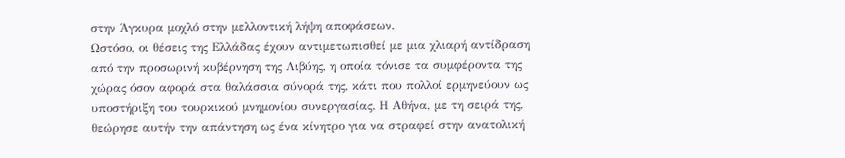στην Άγκυρα μοχλό στην μελλοντική λήψη αποφάσεων.
Ωστόσο, οι θέσεις της Ελλάδας έχουν αντιμετωπισθεί με μια χλιαρή αντίδραση από την προσωρινή κυβέρνηση της Λιβύης, η οποία τόνισε τα συμφέροντα της χώρας όσον αφορά στα θαλάσσια σύνορά της, κάτι που πολλοί ερμηνεύουν ως υποστήριξη του τουρκικού μνημονίου συνεργασίας. Η Αθήνα, με τη σειρά της, θεώρησε αυτήν την απάντηση ως ένα κίνητρο για να στραφεί στην ανατολική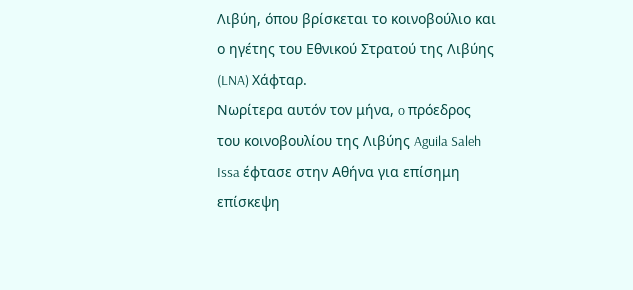Λιβύη, όπου βρίσκεται το κοινοβούλιο και ο ηγέτης του Εθνικού Στρατού της Λιβύης (LNA) Χάφταρ.
Νωρίτερα αυτόν τον μήνα, o πρόεδρος του κοινοβουλίου της Λιβύης Aguila Saleh Issa έφτασε στην Αθήνα για επίσημη επίσκεψη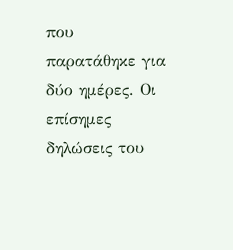που παρατάθηκε για δύο ημέρες. Οι επίσημες δηλώσεις του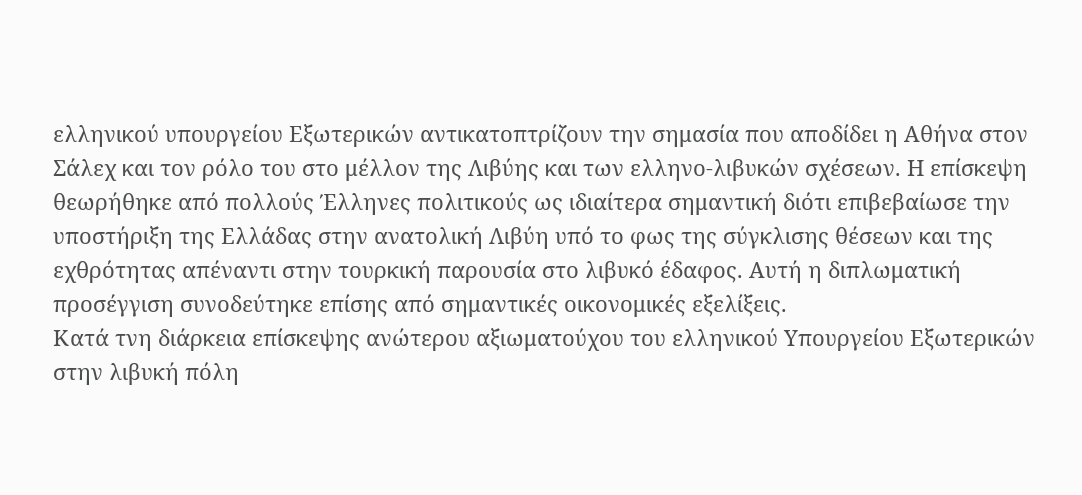ελληνικού υπουργείου Εξωτερικών αντικατοπτρίζουν την σημασία που αποδίδει η Αθήνα στον Σάλεχ και τον ρόλο του στο μέλλον της Λιβύης και των ελληνο-λιβυκών σχέσεων. Η επίσκεψη θεωρήθηκε από πολλούς Έλληνες πολιτικούς ως ιδιαίτερα σημαντική διότι επιβεβαίωσε την υποστήριξη της Ελλάδας στην ανατολική Λιβύη υπό το φως της σύγκλισης θέσεων και της εχθρότητας απέναντι στην τουρκική παρουσία στο λιβυκό έδαφος. Αυτή η διπλωματική προσέγγιση συνοδεύτηκε επίσης από σημαντικές οικονομικές εξελίξεις.
Κατά τνη διάρκεια επίσκεψης ανώτερου αξιωματούχου του ελληνικού Υπουργείου Εξωτερικών στην λιβυκή πόλη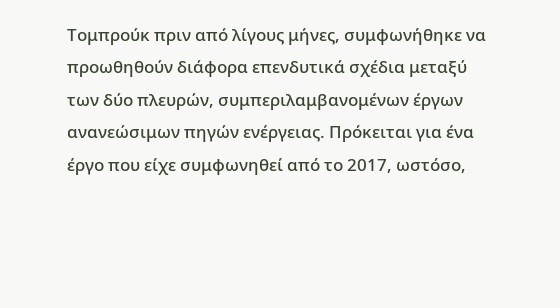Τομπρούκ πριν από λίγους μήνες, συμφωνήθηκε να προωθηθούν διάφορα επενδυτικά σχέδια μεταξύ των δύο πλευρών, συμπεριλαμβανομένων έργων ανανεώσιμων πηγών ενέργειας. Πρόκειται για ένα έργο που είχε συμφωνηθεί από το 2017, ωστόσο,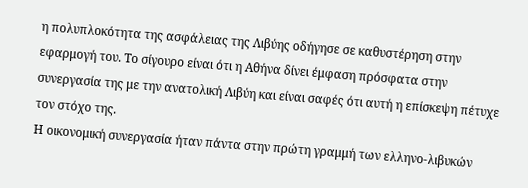η πολυπλοκότητα της ασφάλειας της Λιβύης οδήγησε σε καθυστέρηση στην εφαρμογή του. Το σίγουρο είναι ότι η Αθήνα δίνει έμφαση πρόσφατα στην συνεργασία της με την ανατολική Λιβύη και είναι σαφές ότι αυτή η επίσκεψη πέτυχε τον στόχο της.
Η οικονομική συνεργασία ήταν πάντα στην πρώτη γραμμή των ελληνο-λιβυκών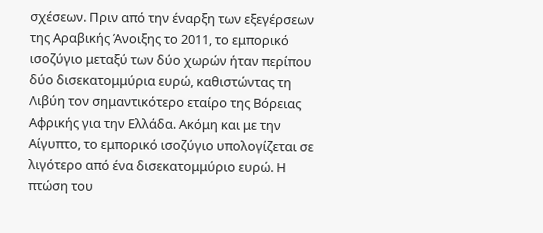σχέσεων. Πριν από την έναρξη των εξεγέρσεων της Αραβικής Άνοιξης το 2011, το εμπορικό ισοζύγιο μεταξύ των δύο χωρών ήταν περίπου δύο δισεκατομμύρια ευρώ, καθιστώντας τη Λιβύη τον σημαντικότερο εταίρο της Βόρειας Αφρικής για την Ελλάδα. Ακόμη και με την Αίγυπτο, το εμπορικό ισοζύγιο υπολογίζεται σε λιγότερο από ένα δισεκατομμύριο ευρώ. Η πτώση του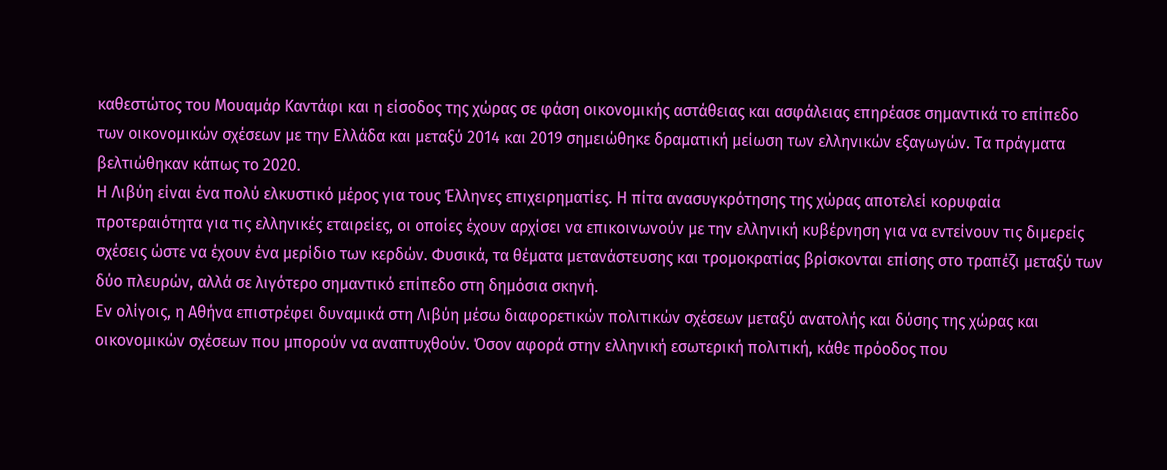καθεστώτος του Μουαμάρ Καντάφι και η είσοδος της χώρας σε φάση οικονομικής αστάθειας και ασφάλειας επηρέασε σημαντικά το επίπεδο των οικονομικών σχέσεων με την Ελλάδα και μεταξύ 2014 και 2019 σημειώθηκε δραματική μείωση των ελληνικών εξαγωγών. Τα πράγματα βελτιώθηκαν κάπως το 2020.
Η Λιβύη είναι ένα πολύ ελκυστικό μέρος για τους Έλληνες επιχειρηματίες. Η πίτα ανασυγκρότησης της χώρας αποτελεί κορυφαία προτεραιότητα για τις ελληνικές εταιρείες, οι οποίες έχουν αρχίσει να επικοινωνούν με την ελληνική κυβέρνηση για να εντείνουν τις διμερείς σχέσεις ώστε να έχουν ένα μερίδιο των κερδών. Φυσικά, τα θέματα μετανάστευσης και τρομοκρατίας βρίσκονται επίσης στο τραπέζι μεταξύ των δύο πλευρών, αλλά σε λιγότερο σημαντικό επίπεδο στη δημόσια σκηνή.
Εν ολίγοις, η Αθήνα επιστρέφει δυναμικά στη Λιβύη μέσω διαφορετικών πολιτικών σχέσεων μεταξύ ανατολής και δύσης της χώρας και οικονομικών σχέσεων που μπορούν να αναπτυχθούν. Όσον αφορά στην ελληνική εσωτερική πολιτική, κάθε πρόοδος που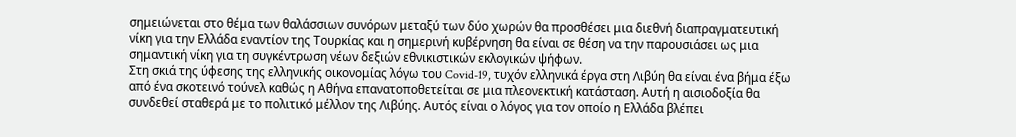σημειώνεται στο θέμα των θαλάσσιων συνόρων μεταξύ των δύο χωρών θα προσθέσει μια διεθνή διαπραγματευτική νίκη για την Ελλάδα εναντίον της Τουρκίας και η σημερινή κυβέρνηση θα είναι σε θέση να την παρουσιάσει ως μια σημαντική νίκη για τη συγκέντρωση νέων δεξιών εθνικιστικών εκλογικών ψήφων.
Στη σκιά της ύφεσης της ελληνικής οικονομίας λόγω του Covid-19, τυχόν ελληνικά έργα στη Λιβύη θα είναι ένα βήμα έξω από ένα σκοτεινό τούνελ καθώς η Αθήνα επανατοποθετείται σε μια πλεονεκτική κατάσταση. Αυτή η αισιοδοξία θα συνδεθεί σταθερά με το πολιτικό μέλλον της Λιβύης. Αυτός είναι ο λόγος για τον οποίο η Ελλάδα βλέπει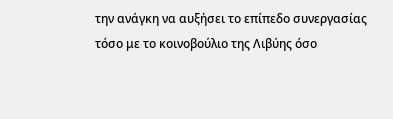την ανάγκη να αυξήσει το επίπεδο συνεργασίας τόσο με το κοινοβούλιο της Λιβύης όσο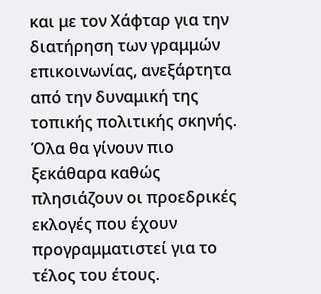και με τον Χάφταρ για την διατήρηση των γραμμών επικοινωνίας, ανεξάρτητα από την δυναμική της τοπικής πολιτικής σκηνής.
Όλα θα γίνουν πιο ξεκάθαρα καθώς πλησιάζουν οι προεδρικές εκλογές που έχουν προγραμματιστεί για το τέλος του έτους.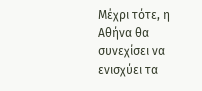Μέχρι τότε, η Αθήνα θα συνεχίσει να ενισχύει τα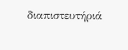διαπιστευτήριά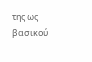της ως βασικού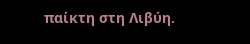παίκτη στη Λιβύη.